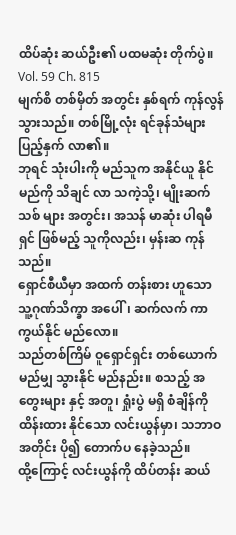ထိပ်ဆုံး ဆယ်ဦး၏ ပထမဆုံး တိုက်ပွဲ။
Vol. 59 Ch. 815
မျက်စိ တစ်မှိတ် အတွင်း နှစ်ရက် ကုန်လွန် သွားသည်။ တစ်မြို့လုံး ရင်ခုန်သံများ ပြည့်နှက် လာ၏။
ဘုရင် သုံးပါးကို မည်သူက အနိုင်ယူ နိုင်မည်ကို သိချင် လာ သကဲ့သို့၊ မျိုးဆက်သစ် များ အတွင်း၊ အသန် မာဆုံး ပါရမီရှင် ဖြစ်မည့် သူကိုလည်း၊ မှန်းဆ ကုန်သည်။
ရှောင်စီယီမှာ အထက် တန်းစား ဟူသော သူ့ဂုဏ်သိက္ခာ အပေါ်၊ ဆက်လက် ကာကွယ်နိုင် မည်လော။
သည်တစ်ကြိမ် ဝူရှောင်ရှင်း တစ်ယောက် မည်မျှ သွားနိုင် မည်နည်း။ စသည့် အတွေးများ နှင့် အတူ၊ ရှုံးပွဲ မရှိ စံချိန်ကို ထိန်းထား နိုင်သော လင်းယွန်မှာ၊ သဘာဝ အတိုင်း ပို၍ တောက်ပ နေခဲ့သည်။
ထို့ကြောင့် လင်းယွန်ကို ထိပ်တန်း ဆယ်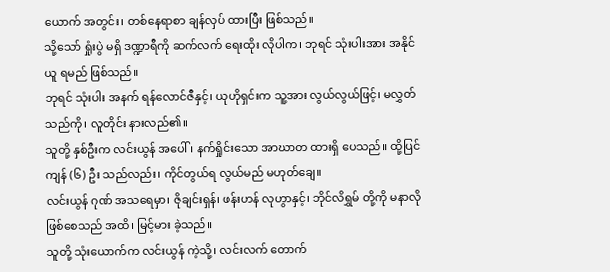ယောက် အတွင်း၊ တစ်နေရာစာ ချန်လှပ် ထားပြီး ဖြစ်သည်။
သို့သော် ရှုံးပွဲ မရှိ ဒဏ္ဍာရီကို ဆက်လက် ရေးထိုး လိုပါက၊ ဘုရင် သုံးပါးအား အနိုင်ယူ ရမည် ဖြစ်သည်။
ဘုရင် သုံးပါး အနက် ရန်လောင်ဇီနှင့်၊ ယုဟိုရှင်းက သူ့အား လွယ်လွယ်ဖြင့်၊ မလွှတ် သည်ကို၊ လူတိုင်း နားလည်၏။
သူတို့ နှစ်ဦးက လင်းယွန် အပေါ်၊ နက်ရှိုင်းသော အာဃာတ ထားရှိ ပေသည်။ ထို့ပြင် ကျန် (၆) ဦး သည်လည်း၊ ကိုင်တွယ်ရ လွယ်မည် မဟုတ်ချေ။
လင်းယွန် ဂုဏ် အသရေမှာ၊ ဇိုချင်းရှန်၊ ဖန်းဟန် လုဟွာနှင့်၊ ဘိုင်လိရွှမ် တို့ကို မနာလို ဖြစ်စေသည် အထိ၊ မြင့်မား ခဲ့သည်။
သူတို့ သုံးယောက်က လင်းယွန် ကဲ့သို့၊ လင်းလက် တောက်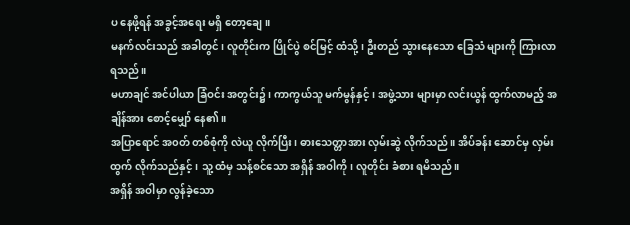ပ နေဖို့ရန် အခွင့်အရေး မရှိ တော့ချေ။
မနက်လင်းသည် အခါတွင်၊ လူတိုင်းက ပြိုင်ပွဲ စင်မြင့် ထံသို့၊ ဦးတည် သွားနေသော ခြေသံ များကို ကြားလာ ရသည်။
မဟာချင် အင်ပါယာ ခြံဝင်း အတွင်း၌၊ ကာကွယ်သူ မက်မွန်နှင့်၊ အဖွဲ့သား များမှာ လင်းယွန် ထွက်လာမည့် အချိန်အား စောင့်မျှော် နေ၏။
အပြာရောင် အ၀တ် တစ်စုံကို လဲယူ လိုက်ပြီး၊ ဓားသေတ္တာအား လှမ်းဆွဲ လိုက်သည်။ အိပ်ခန်း ဆောင်မှ လှမ်းထွက် လိုက်သည်နှင့်၊ သူ့ ထံမှ သန့်စင်သော အရှိန် အဝါကို၊ လူတိုင်း ခံစား ရမိသည်။
အရှိန် အဝါမှာ လွန်ခဲ့သော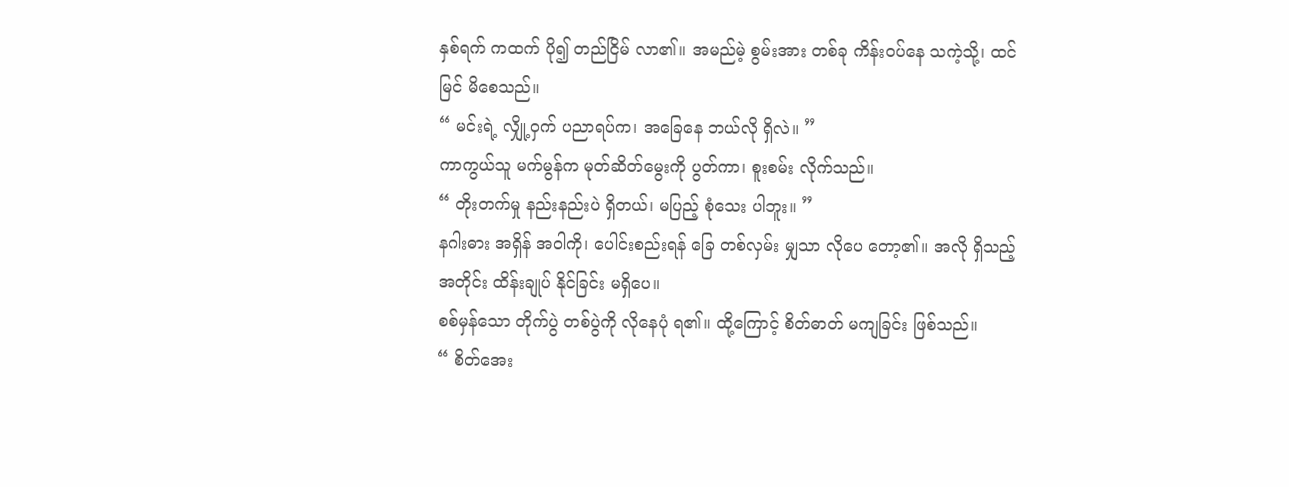နှစ်ရက် ကထက် ပို၍ တည်ငြိမ် လာ၏။ အမည်မဲ့ စွမ်းအား တစ်ခု ကိန်းဝပ်နေ သကဲ့သို့၊ ထင်မြင် မိစေသည်။
“ မင်းရဲ့ လျှို့ဝှက် ပညာရပ်က၊ အခြေနေ ဘယ်လို ရှိလဲ။ ”
ကာကွယ်သူ မက်မွန်က မုတ်ဆိတ်မွေးကို ပွတ်ကာ၊ စူးစမ်း လိုက်သည်။
“ တိုးတက်မှု နည်းနည်းပဲ ရှိတယ်၊ မပြည့် စုံသေး ပါဘူး။ ”
နဂါးဓား အရှိန် အဝါကို၊ ပေါင်းစည်းရန် ခြေ တစ်လှမ်း မျှသာ လိုပေ တော့၏။ အလို ရှိသည့် အတိုင်း ထိန်းချုပ် နိုင်ခြင်း မရှိပေ။
စစ်မှန်သော တိုက်ပွဲ တစ်ပွဲကို လိုနေပုံ ရ၏။ ထို့ကြောင့် စိတ်ဓာတ် မကျခြင်း ဖြစ်သည်။
“ စိတ်အေး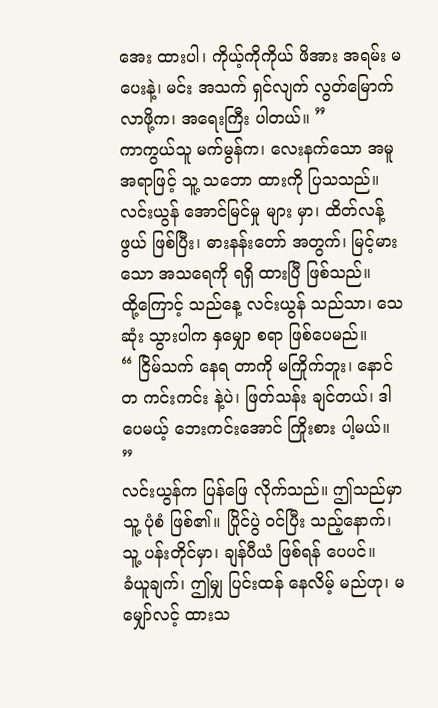အေး ထားပါ၊ ကိုယ့်ကိုကိုယ် ဖိအား အရမ်း မပေးနဲ့၊ မင်း အသက် ရှင်လျက် လွတ်မြောက် လာဖို့က၊ အရေးကြီး ပါတယ်။ ”
ကာကွယ်သူ မက်မွန်က၊ လေးနက်သော အမူအရာဖြင့် သူ့ သဘော ထားကို ပြသသည်။ လင်းယွန် အောင်မြင်မှု များ မှာ၊ ထိတ်လန့်ဖွယ် ဖြစ်ပြီး၊ ဓားနန်းတော် အတွက်၊ မြင့်မားသော အသရေကို ရရှိ ထားပြီ ဖြစ်သည်။
ထို့ကြောင့် သည်နေ့ လင်းယွန် သည်သာ၊ သေဆုံး သွားပါက နှမျှော စရာ ဖြစ်ပေမည်။
“ ငြိမ်သက် နေရ တာကို မကြိုက်ဘူး၊ နောင်တ ကင်းကင်း နဲ့ပဲ၊ ဖြတ်သန်း ချင်တယ်၊ ဒါပေမယ့် ဘေးကင်းအောင် ကြိုးစား ပါ့မယ်။ ”
လင်းယွန်က ပြန်ဖြေ လိုက်သည်။ ဤသည်မှာ သူ့ ပုံစံ ဖြစ်၏။ ပြိုင်ပွဲ ဝင်ပြီး သည့်နောက်၊ သူ့ ပန်းတိုင်မှာ၊ ချန်ပီယံ ဖြစ်ရန် ပေပင်။
ခံယူချက်၊ ဤမျှ ပြင်းထန် နေလိမ့် မည်ဟု၊ မမျှော်လင့် ထားသ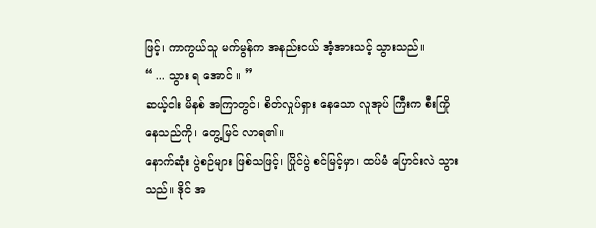ဖြင့်၊ ကာကွယ်သူ မက်မွန်က အနည်းငယ် အံ့အားသင့် သွားသည်။
“ ... သွား ရ အောင် ။ ”
ဆယ့်ငါး မိနစ် အကြာတွင်၊ စိတ်လှုပ်ရှား နေသော လူအုပ် ကြီးက စီးကြို နေသည်ကို၊ တွေ့မြင် လာရ၏။
နောက်ဆုံး ပွဲစဉ်များ ဖြစ်သဖြင့်၊ ပြိုင်ပွဲ စင်မြင့်မှာ၊ ထပ်မံ ပြောင်းလဲ သွားသည်။ ဒိုင် အ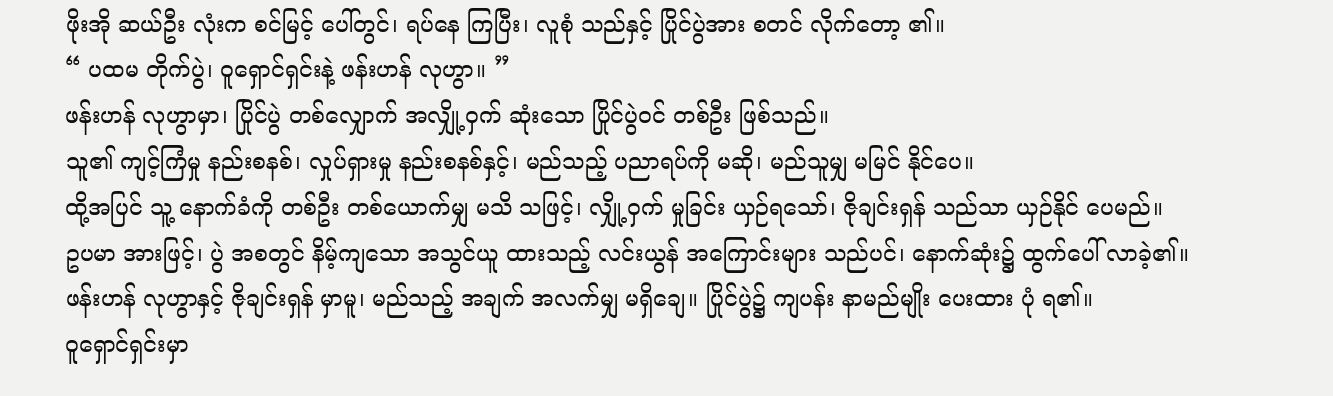ဖိုးအို ဆယ်ဦး လုံးက စင်မြင့် ပေါ်တွင်၊ ရပ်နေ ကြပြီး၊ လူစုံ သည်နှင့် ပြိုင်ပွဲအား စတင် လိုက်တော့ ၏။
“ ပထမ တိုက်ပွဲ၊ ဝူရှောင်ရှင်းနဲ့ ဖန်းဟန် လုဟွာ။ ”
ဖန်းဟန် လုဟွာမှာ၊ ပြိုင်ပွဲ တစ်လျှောက် အလျှို့ဝှက် ဆုံးသော ပြိုင်ပွဲဝင် တစ်ဦး ဖြစ်သည်။
သူ၏ ကျင့်ကြံမှု နည်းစနစ်၊ လှုပ်ရှားမှု နည်းစနစ်နှင့်၊ မည်သည့် ပညာရပ်ကို မဆို၊ မည်သူမျှ မမြင် နိုင်ပေ။
ထို့အပြင် သူ့ နောက်ခံကို တစ်ဦး တစ်ယောက်မျှ မသိ သဖြင့်၊ လျှို့ဝှက် မှုခြင်း ယှဉ်ရသော်၊ ဇိုချင်းရှန် သည်သာ ယှဉ်နိုင် ပေမည်။
ဥပမာ အားဖြင့်၊ ပွဲ အစတွင် နိမ့်ကျသော အသွင်ယူ ထားသည့် လင်းယွန် အကြောင်းများ သည်ပင်၊ နောက်ဆုံး၌ ထွက်ပေါ် လာခဲ့၏။
ဖန်းဟန် လုဟွာနှင့် ဇိုချင်းရှန် မှာမူ၊ မည်သည့် အချက် အလက်မျှ မရှိချေ။ ပြိုင်ပွဲ၌ ကျပန်း နာမည်မျိုး ပေးထား ပုံ ရ၏။
ဝူရှောင်ရှင်းမှာ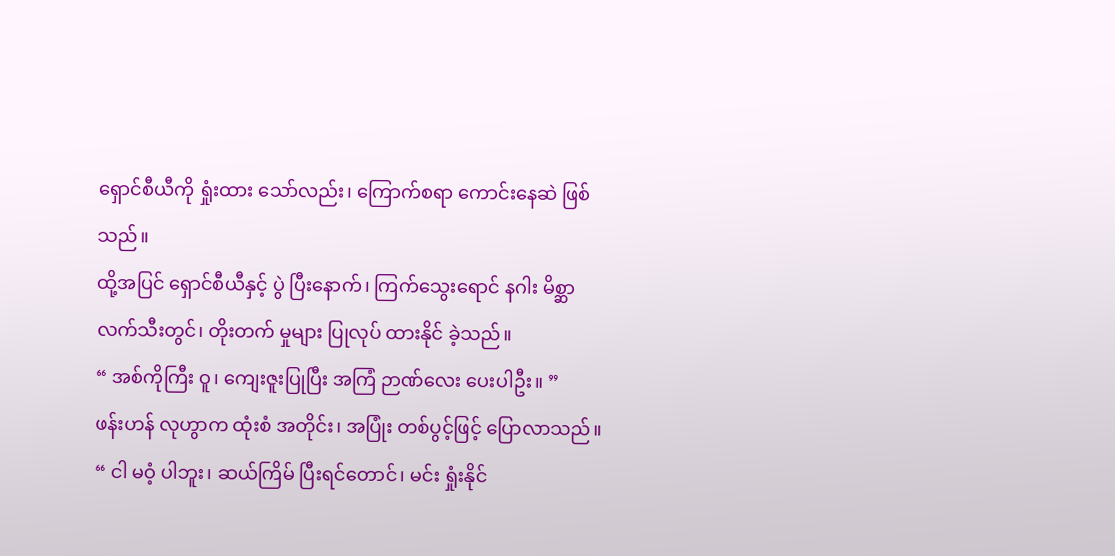ရှောင်စီယီကို ရှုံးထား သော်လည်း၊ ကြောက်စရာ ကောင်းနေဆဲ ဖြစ်သည်။
ထို့အပြင် ရှောင်စီယီနှင့် ပွဲ ပြီးနောက်၊ ကြက်သွေးရောင် နဂါး မိစ္ဆာ လက်သီးတွင်၊ တိုးတက် မှုများ ပြုလုပ် ထားနိုင် ခဲ့သည်။
“ အစ်ကိုကြီး ဝူ၊ ကျေးဇူးပြုပြီး အကြံ ဉာဏ်လေး ပေးပါဦး။ ”
ဖန်းဟန် လုဟွာက ထုံးစံ အတိုင်း၊ အပြုံး တစ်ပွင့်ဖြင့် ပြောလာသည်။
“ ငါ မဝံ့ ပါဘူး၊ ဆယ်ကြိမ် ပြီးရင်တောင်၊ မင်း ရှုံးနိုင်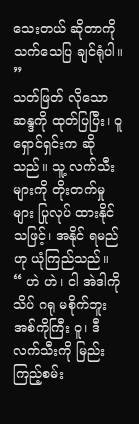သေးတယ် ဆိုတာကို သက်သေပြ ချင်ရုံပါ။ ”
သတ်ဖြတ် လိုသော ဆန္ဒကို ထုတ်ပြပြီး၊ ဝူရှောင်ရှင်းက ဆိုသည်။ သူ့ လက်သီး များကို တိုးတက်မှုများ ပြုလုပ် ထားနိုင် သဖြင့်၊ အနိုင် ရမည်ဟု ယုံကြည်သည်။
“ ဟဲ ဟဲ၊ ငါ အဲဒါကို သိပ် ဂရု မစိုက်ဘူး အစ်ကိုကြီး ဝူ၊ ဒီလက်သီးကို မြည်း ကြည့်စမ်း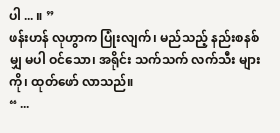ပါ ... ။ ”
ဖန်းဟန် လုဟွာက ပြုံးလျက်၊ မည်သည့် နည်းစနစ်မျှ မပါ ဝင်သော၊ အရိုင်း သက်သက် လက်သီး များကို၊ ထုတ်ဖော် လာသည်။
“ ...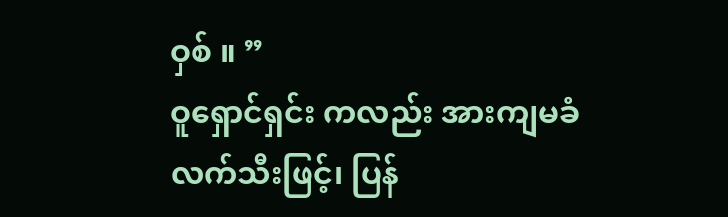ဝှစ် ။ ”
ဝူရှောင်ရှင်း ကလည်း အားကျမခံ လက်သီးဖြင့်၊ ပြန်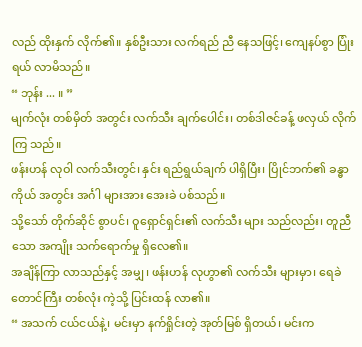လည် ထိုးနှက် လိုက်၏။ နှစ်ဦးသား လက်ရည် ညီ နေသဖြင့်၊ ကျေနပ်စွာ ပြုံးရယ် လာမိသည်။
“ ဘုန်း ... ။ ”
မျက်လုံး တစ်မှိတ် အတွင်း လက်သီး ချက်ပေါင်း၊ တစ်ဒါဇင်ခန့် ဖလှယ် လိုက်ကြ သည်။
ဖန်းဟန် လုဝါ လက်သီးတွင်၊ နှင်း ရည်ရွယ်ချက် ပါရှိပြီး၊ ပြိုင်ဘက်၏ ခန္ဓာကိုယ် အတွင်း အင်္ဂါ များအား အေးခဲ ပစ်သည်။
သို့သော် တိုက်ဆိုင် စွာပင်၊ ဝူရှောင်ရှင်း၏ လက်သီး များ သည်လည်း၊ တူညီသော အကျိုး သက်ရောက်မှု ရှိလေ၏။
အချိန်ကြာ လာသည်နှင့် အမျှ၊ ဖန်းဟန် လုဟွာ၏ လက်သီး များမှာ၊ ရေခဲတောင်ကြီး တစ်လုံး ကဲ့သို့ ပြင်းထန် လာ၏။
“ အသက် ငယ်ငယ်နဲ့၊ မင်းမှာ နက်ရှိုင်းတဲ့ အုတ်မြစ် ရှိတယ်၊ မင်းက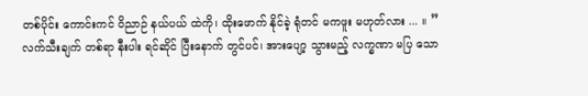တစ်ပိုင်း ကောင်းကင် ဝိညာဉ် နယ်ပယ် ထဲကို၊ ထိုးဖောက် နိုင်ခဲ့ ရုံတင် မကဖူး မဟုတ်လား ... ။ ”
လက်သီးချက် တစ်ရာ နီးပါး ရင်ဆိုင် ပြီးနောက် တွင်ပင်၊ အားပျော့ သွားမည့် လက္ခဏာ မပြ သော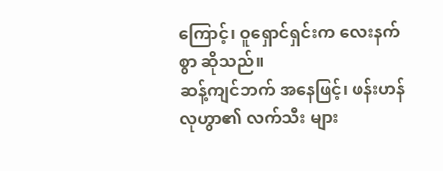ကြောင့်၊ ဝူရှောင်ရှင်းက လေးနက်စွာ ဆိုသည်။
ဆန့်ကျင်ဘက် အနေဖြင့်၊ ဖန်းဟန် လုဟွာ၏ လက်သီး များ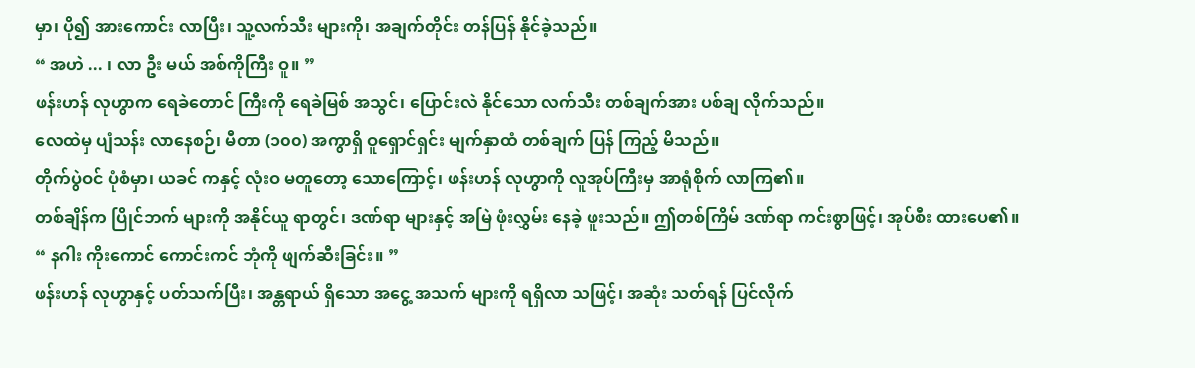မှာ၊ ပို၍ အားကောင်း လာပြီး၊ သူ့လက်သီး များကို၊ အချက်တိုင်း တန်ပြန် နိုင်ခဲ့သည်။
“ အဟဲ ... ၊ လာ ဦး မယ် အစ်ကိုကြီး ဝူ။ ”
ဖန်းဟန် လုဟွာက ရေခဲတောင် ကြီးကို ရေခဲမြစ် အသွင်၊ ပြောင်းလဲ နိုင်သော လက်သီး တစ်ချက်အား ပစ်ချ လိုက်သည်။
လေထဲမှ ပျံသန်း လာနေစဉ်၊ မီတာ (၁၀၀) အကွာရှိ ဝူရှောင်ရှင်း မျက်နှာထံ တစ်ချက် ပြန် ကြည့် မိသည်။
တိုက်ပွဲဝင် ပုံစံမှာ၊ ယခင် ကနှင့် လုံးဝ မတူတော့ သောကြောင့်၊ ဖန်းဟန် လုဟွာကို လူအုပ်ကြီးမှ အာရုံစိုက် လာကြ၏။
တစ်ချိန်က ပြိုင်ဘက် များကို အနိုင်ယူ ရာတွင်၊ ဒဏ်ရာ များနှင့် အမြဲ ဖုံးလွှမ်း နေခဲ့ ဖူးသည်။ ဤတစ်ကြိမ် ဒဏ်ရာ ကင်းစွာဖြင့်၊ အုပ်စီး ထားပေ၏။
“ နဂါး ကိုးကောင် ကောင်းကင် ဘုံကို ဖျက်ဆီးခြင်း။ ”
ဖန်းဟန် လုဟွာနှင့် ပတ်သက်ပြီး၊ အန္တရာယ် ရှိသော အငွေ့ အသက် များကို ရရှိလာ သဖြင့်၊ အဆုံး သတ်ရန် ပြင်လိုက်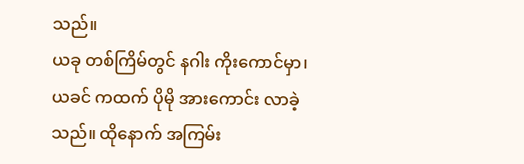သည်။
ယခု တစ်ကြိမ်တွင် နဂါး ကိုးကောင်မှာ၊ ယခင် ကထက် ပိုမို အားကောင်း လာခဲ့သည်။ ထိုနောက် အကြမ်း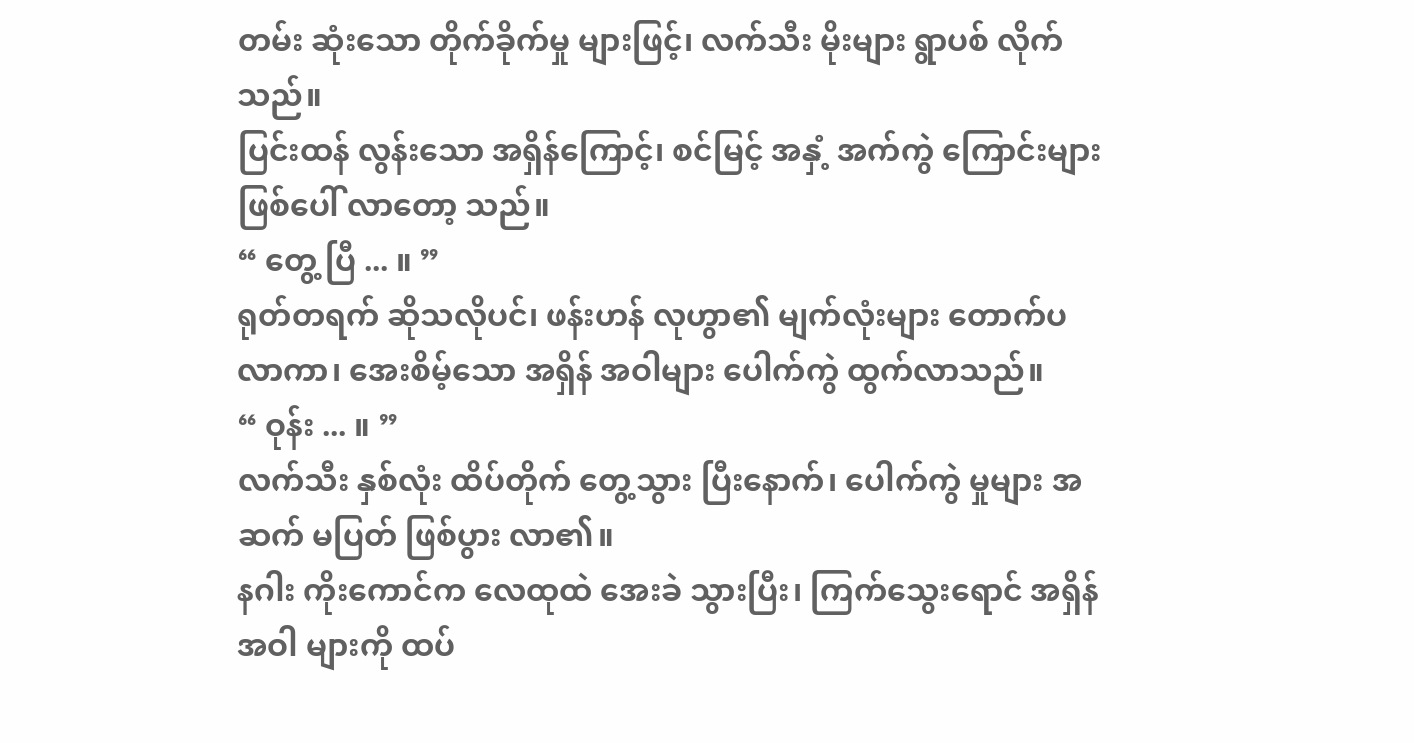တမ်း ဆုံးသော တိုက်ခိုက်မှု များဖြင့်၊ လက်သီး မိုးများ ရွာပစ် လိုက်သည်။
ပြင်းထန် လွန်းသော အရှိန်ကြောင့်၊ စင်မြင့် အနှံ့ အက်ကွဲ ကြောင်းများ ဖြစ်ပေါ် လာတော့ သည်။
“ တွေ့ ပြီ ... ။ ”
ရုတ်တရက် ဆိုသလိုပင်၊ ဖန်းဟန် လုဟွာ၏ မျက်လုံးများ တောက်ပ လာကာ၊ အေးစိမ့်သော အရှိန် အဝါများ ပေါက်ကွဲ ထွက်လာသည်။
“ ဝုန်း ... ။ ”
လက်သီး နှစ်လုံး ထိပ်တိုက် တွေ့သွား ပြီးနောက်၊ ပေါက်ကွဲ မှုများ အဆက် မပြတ် ဖြစ်ပွား လာ၏။
နဂါး ကိုးကောင်က လေထုထဲ အေးခဲ သွားပြီး၊ ကြက်သွေးရောင် အရှိန်အဝါ များကို ထပ်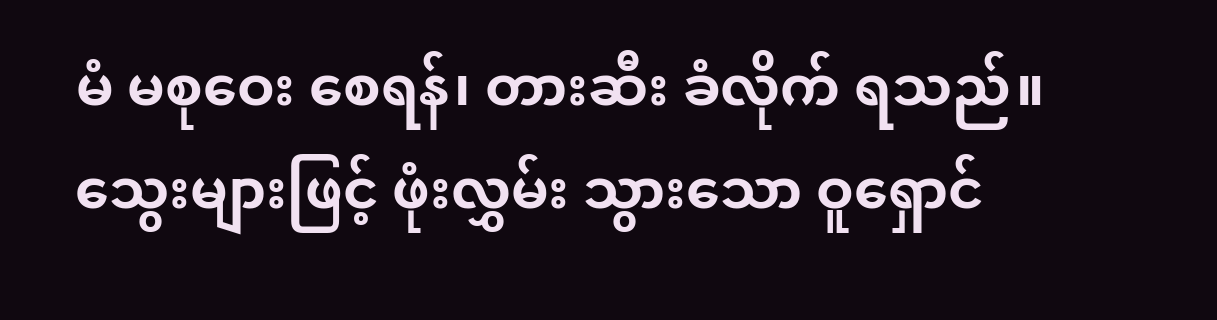မံ မစုဝေး စေရန်၊ တားဆီး ခံလိုက် ရသည်။
သွေးများဖြင့် ဖုံးလွှမ်း သွားသော ဝူရှောင်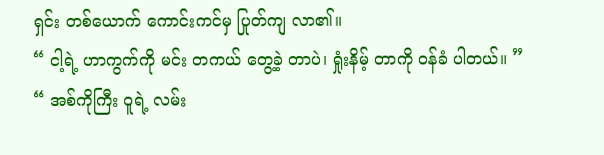ရှင်း တစ်ယောက် ကောင်းကင်မှ ပြုတ်ကျ လာ၏။
“ ငါ့ရဲ့ ဟာကွက်ကို မင်း တကယ် တွေ့ခဲ့ တာပဲ၊ ရှုံးနိမ့် တာကို ဝန်ခံ ပါတယ်။ ”
“ အစ်ကိုကြီး ဝူရဲ့ လမ်း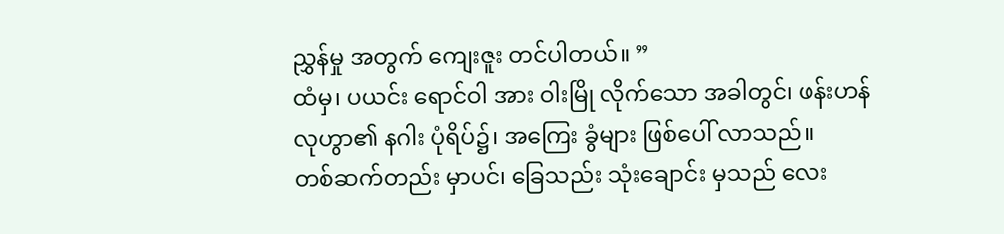ညွှန်မှု အတွက် ကျေးဇူး တင်ပါတယ်။ ”
ထံမှ၊ ပယင်း ရောင်ဝါ အား ဝါးမြို လိုက်သော အခါတွင်၊ ဖန်းဟန် လုဟွာ၏ နဂါး ပုံရိပ်၌၊ အကြေး ခွံများ ဖြစ်ပေါ် လာသည်။
တစ်ဆက်တည်း မှာပင်၊ ခြေသည်း သုံးချောင်း မှသည် လေး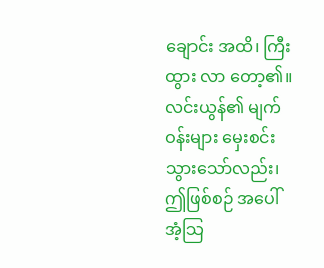ချောင်း အထိ၊ ကြီးထွား လာ တော့၏။
လင်းယွန်၏ မျက်ဝန်းများ မှေးစင်း သွားသော်လည်း၊ ဤဖြစ်စဉ် အပေါ် အံ့သြ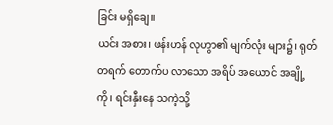ခြင်း မရှိချေ။
ယင်း အစား၊ ဖန်းဟန် လုဟွာ၏ မျက်လုံး များ၌၊ ရုတ်တရက် တောက်ပ လာသော အရိပ် အယောင် အချို့ ကို၊ ရင်းနှီးနေ သကဲ့သို့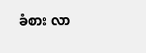ခံစား လာ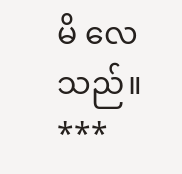မိ လေသည်။
***